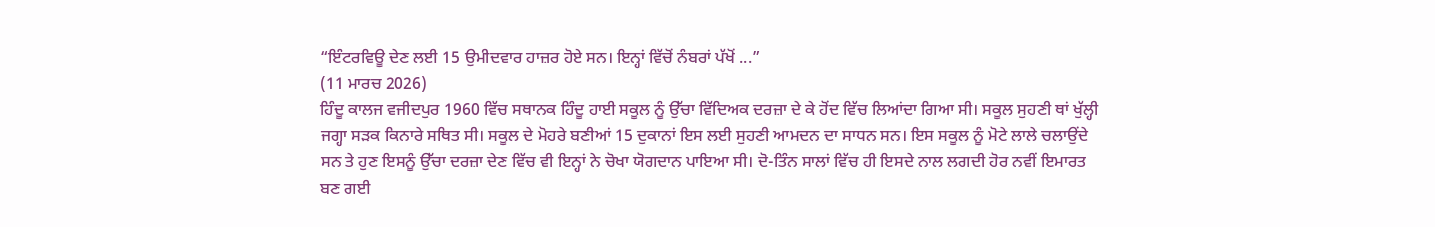“ਇੰਟਰਵਿਊ ਦੇਣ ਲਈ 15 ਉਮੀਦਵਾਰ ਹਾਜ਼ਰ ਹੋਏ ਸਨ। ਇਨ੍ਹਾਂ ਵਿੱਚੋਂ ਨੰਬਰਾਂ ਪੱਖੋਂ ...”
(11 ਮਾਰਚ 2026)
ਹਿੰਦੂ ਕਾਲਜ ਵਜੀਦਪੁਰ 1960 ਵਿੱਚ ਸਥਾਨਕ ਹਿੰਦੂ ਹਾਈ ਸਕੂਲ ਨੂੰ ਉੱਚਾ ਵਿੱਦਿਅਕ ਦਰਜ਼ਾ ਦੇ ਕੇ ਹੋਂਦ ਵਿੱਚ ਲਿਆਂਦਾ ਗਿਆ ਸੀ। ਸਕੂਲ ਸੁਹਣੀ ਥਾਂ ਖੁੱਲ੍ਹੀ ਜਗ੍ਹਾ ਸੜਕ ਕਿਨਾਰੇ ਸਥਿਤ ਸੀ। ਸਕੂਲ ਦੇ ਮੋਹਰੇ ਬਣੀਆਂ 15 ਦੁਕਾਨਾਂ ਇਸ ਲਈ ਸੁਹਣੀ ਆਮਦਨ ਦਾ ਸਾਧਨ ਸਨ। ਇਸ ਸਕੂਲ ਨੂੰ ਮੋਟੇ ਲਾਲੇ ਚਲਾਉਂਦੇ ਸਨ ਤੇ ਹੁਣ ਇਸਨੂੰ ਉੱਚਾ ਦਰਜ਼ਾ ਦੇਣ ਵਿੱਚ ਵੀ ਇਨ੍ਹਾਂ ਨੇ ਚੋਖਾ ਯੋਗਦਾਨ ਪਾਇਆ ਸੀ। ਦੋ-ਤਿੰਨ ਸਾਲਾਂ ਵਿੱਚ ਹੀ ਇਸਦੇ ਨਾਲ ਲਗਦੀ ਹੋਰ ਨਵੀਂ ਇਮਾਰਤ ਬਣ ਗਈ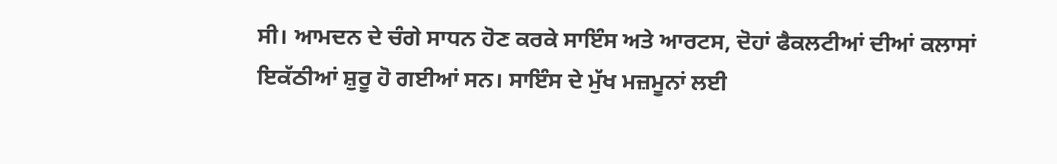ਸੀ। ਆਮਦਨ ਦੇ ਚੰਗੇ ਸਾਧਨ ਹੋਣ ਕਰਕੇ ਸਾਇੰਸ ਅਤੇ ਆਰਟਸ, ਦੋਹਾਂ ਫੈਕਲਟੀਆਂ ਦੀਆਂ ਕਲਾਸਾਂ ਇਕੱਠੀਆਂ ਸ਼ੁਰੂ ਹੋ ਗਈਆਂ ਸਨ। ਸਾਇੰਸ ਦੇ ਮੁੱਖ ਮਜ਼ਮੂਨਾਂ ਲਈ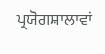ਪ੍ਰਯੋਗਸ਼ਾਲਾਵਾਂ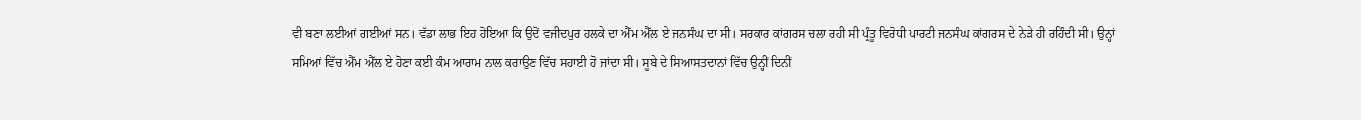ਵੀ ਬਣਾ ਲਈਆਂ ਗਈਆਂ ਸਨ। ਵੱਡਾ ਲਾਭ ਇਹ ਹੋਇਆ ਕਿ ਉਦੋਂ ਵਜੀਦਪੁਰ ਹਲਕੇ ਦਾ ਐੱਮ ਐੱਲ ਏ ਜਨਸੰਘ ਦਾ ਸੀ। ਸਰਕਾਰ ਕਾਂਗਰਸ ਚਲਾ ਰਹੀ ਸੀ ਪ੍ਰੰਤੂ ਵਿਰੋਧੀ ਪਾਰਟੀ ਜਨਸੰਘ ਕਾਂਗਰਸ ਦੇ ਨੇੜੇ ਹੀ ਰਹਿੰਦੀ ਸੀ। ਉਨ੍ਹਾਂ ਸਮਿਆਂ ਵਿੱਚ ਐੱਮ ਐੱਲ ਏ ਹੋਣਾ ਕਈ ਕੰਮ ਆਰਾਮ ਨਾਲ ਕਰਾਉਣ ਵਿੱਚ ਸਹਾਈ ਹੋ ਜਾਂਦਾ ਸੀ। ਸੂਬੇ ਦੇ ਸਿਆਸਤਦਾਨਾਂ ਵਿੱਚ ਉਨ੍ਹੀਂ ਦਿਨੀਂ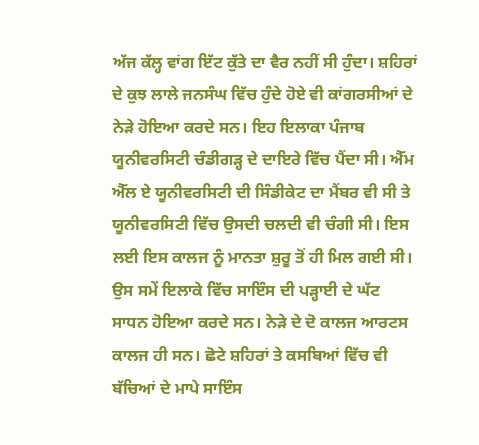ਅੱਜ ਕੱਲ੍ਹ ਵਾਂਗ ਇੱਟ ਕੁੱਤੇ ਦਾ ਵੈਰ ਨਹੀਂ ਸੀ ਹੁੰਦਾ। ਸ਼ਹਿਰਾਂ ਦੇ ਕੁਝ ਲਾਲੇ ਜਨਸੰਘ ਵਿੱਚ ਹੁੰਦੇ ਹੋਏ ਵੀ ਕਾਂਗਰਸੀਆਂ ਦੇ ਨੇੜੇ ਹੋਇਆ ਕਰਦੇ ਸਨ। ਇਹ ਇਲਾਕਾ ਪੰਜਾਬ ਯੂਨੀਵਰਸਿਟੀ ਚੰਡੀਗੜ੍ਹ ਦੇ ਦਾਇਰੇ ਵਿੱਚ ਪੈਂਦਾ ਸੀ। ਐੱਮ ਐੱਲ ਏ ਯੂਨੀਵਰਸਿਟੀ ਦੀ ਸਿੰਡੀਕੇਟ ਦਾ ਮੈਂਬਰ ਵੀ ਸੀ ਤੇ ਯੂਨੀਵਰਸਿਟੀ ਵਿੱਚ ਉਸਦੀ ਚਲਦੀ ਵੀ ਚੰਗੀ ਸੀ। ਇਸ ਲਈ ਇਸ ਕਾਲਜ ਨੂੰ ਮਾਨਤਾ ਸ਼ੁਰੂ ਤੋਂ ਹੀ ਮਿਲ ਗਈ ਸੀ। ਉਸ ਸਮੇਂ ਇਲਾਕੇ ਵਿੱਚ ਸਾਇੰਸ ਦੀ ਪੜ੍ਹਾਈ ਦੇ ਘੱਟ ਸਾਧਨ ਹੋਇਆ ਕਰਦੇ ਸਨ। ਨੇੜੇ ਦੇ ਦੋ ਕਾਲਜ ਆਰਟਸ ਕਾਲਜ ਹੀ ਸਨ। ਛੋਟੇ ਸ਼ਹਿਰਾਂ ਤੇ ਕਸਬਿਆਂ ਵਿੱਚ ਵੀ ਬੱਚਿਆਂ ਦੇ ਮਾਪੇ ਸਾਇੰਸ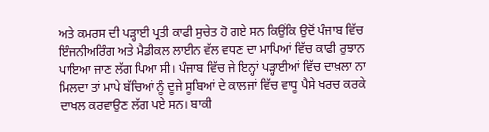ਅਤੇ ਕਮਰਸ ਦੀ ਪੜ੍ਹਾਈ ਪ੍ਰਤੀ ਕਾਫੀ ਸੁਚੇਤ ਹੋ ਗਏ ਸਨ ਕਿਉਂਕਿ ਉਦੋਂ ਪੰਜਾਬ ਵਿੱਚ ਇੰਜਨੀਅਰਿੰਗ ਅਤੇ ਮੈਡੀਕਲ ਲਾਈਨ ਵੱਲ ਵਧਣ ਦਾ ਮਾਪਿਆਂ ਵਿੱਚ ਕਾਫੀ ਰੁਝਾਨ ਪਾਇਆ ਜਾਣ ਲੱਗ ਪਿਆ ਸੀ। ਪੰਜਾਬ ਵਿੱਚ ਜੇ ਇਨ੍ਹਾਂ ਪੜ੍ਹਾਈਆਂ ਵਿੱਚ ਦਾਖ਼ਲਾ ਨਾ ਮਿਲਦਾ ਤਾਂ ਮਾਪੇ ਬੱਚਿਆਂ ਨੂੰ ਦੂਜੇ ਸੂਬਿਆਂ ਦੇ ਕਾਲਜਾਂ ਵਿੱਚ ਵਾਧੂ ਪੈਸੇ ਖਰਚ ਕਰਕੇ ਦਾਖਲ ਕਰਵਾਉਣ ਲੱਗ ਪਏ ਸਨ। ਬਾਕੀ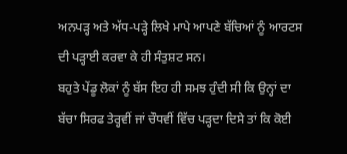ਅਨਪੜ੍ਹ ਅਤੇ ਅੱਧ-ਪੜ੍ਹੇ ਲਿਖੇ ਮਾਪੇ ਆਪਣੇ ਬੱਚਿਆਂ ਨੂੰ ਆਰਟਸ ਦੀ ਪੜ੍ਹਾਈ ਕਰਵਾ ਕੇ ਹੀ ਸੰਤੁਸ਼ਟ ਸਨ।
ਬਹੁਤੇ ਪੇਂਡੂ ਲੋਕਾਂ ਨੂੰ ਬੱਸ ਇਹ ਹੀ ਸਮਝ ਹੁੰਦੀ ਸੀ ਕਿ ਉਨ੍ਹਾਂ ਦਾ ਬੱਚਾ ਸਿਰਫ ਤੇਰ੍ਹਵੀਂ ਜਾਂ ਚੌਧਵੀਂ ਵਿੱਚ ਪੜ੍ਹਦਾ ਦਿਸੇ ਤਾਂ ਕਿ ਕੋਈ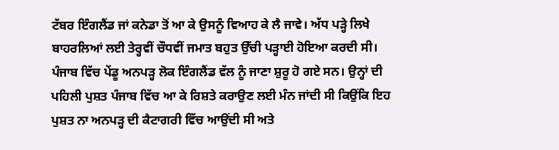ਟੱਬਰ ਇੰਗਲੈਂਡ ਜਾਂ ਕਨੇਡਾ ਤੋਂ ਆ ਕੇ ਉਸਨੂੰ ਵਿਆਹ ਕੇ ਲੈ ਜਾਵੇ। ਅੱਧ ਪੜ੍ਹੇ ਲਿਖੇ ਬਾਹਰਲਿਆਂ ਲਈ ਤੇਰ੍ਹਵੀਂ ਚੌਧਵੀਂ ਜਮਾਤ ਬਹੁਤ ਉੱਚੀ ਪੜ੍ਹਾਈ ਹੋਇਆ ਕਰਦੀ ਸੀ। ਪੰਜਾਬ ਵਿੱਚ ਪੇਂਡੂ ਅਨਪੜ੍ਹ ਲੋਕ ਇੰਗਲੈਂਡ ਵੱਲ ਨੂੰ ਜਾਣਾ ਸ਼ੁਰੂ ਹੋ ਗਏ ਸਨ। ਉਨ੍ਹਾਂ ਦੀ ਪਹਿਲੀ ਪੁਸ਼ਤ ਪੰਜਾਬ ਵਿੱਚ ਆ ਕੇ ਰਿਸ਼ਤੇ ਕਰਾਉਣ ਲਈ ਮੰਨ ਜਾਂਦੀ ਸੀ ਕਿਉਂਕਿ ਇਹ ਪੁਸ਼ਤ ਨਾ ਅਨਪੜ੍ਹ ਦੀ ਕੈਟਾਗਰੀ ਵਿੱਚ ਆਉਂਦੀ ਸੀ ਅਤੇ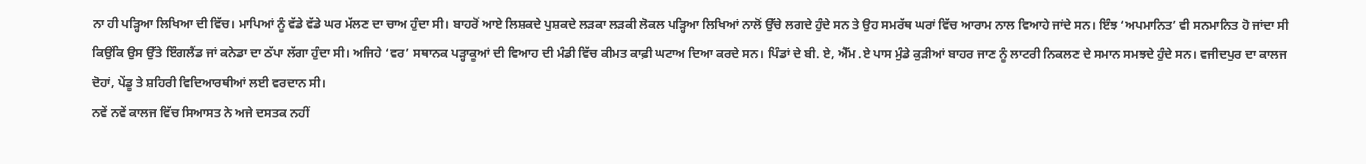ਨਾ ਹੀ ਪੜ੍ਹਿਆ ਲਿਖਿਆ ਦੀ ਵਿੱਚ। ਮਾਪਿਆਂ ਨੂੰ ਵੱਡੇ ਵੱਡੇ ਘਰ ਮੱਲਣ ਦਾ ਚਾਅ ਹੁੰਦਾ ਸੀ। ਬਾਹਰੋਂ ਆਏ ਲਿਸ਼ਕਦੇ ਪੁਸ਼ਕਦੇ ਲੜਕਾ ਲੜਕੀ ਲੋਕਲ ਪੜ੍ਹਿਆ ਲਿਖਿਆਂ ਨਾਲੋਂ ਉੱਚੇ ਲਗਦੇ ਹੁੰਦੇ ਸਨ ਤੇ ਉਹ ਸਮਰੱਥ ਘਰਾਂ ਵਿੱਚ ਆਰਾਮ ਨਾਲ ਵਿਆਹੇ ਜਾਂਦੇ ਸਨ। ਇੰਝ ‘ਅਪਮਾਨਿਤ’ ਵੀ ਸਨਮਾਨਿਤ ਹੋ ਜਾਂਦਾ ਸੀ ਕਿਉਂਕਿ ਉਸ ਉੱਤੇ ਇੰਗਲੈਂਡ ਜਾਂ ਕਨੇਡਾ ਦਾ ਠੱਪਾ ਲੱਗਾ ਹੁੰਦਾ ਸੀ। ਅਜਿਹੇ ‘ਵਰ’ ਸਥਾਨਕ ਪੜ੍ਹਾਕੂਆਂ ਦੀ ਵਿਆਹ ਦੀ ਮੰਡੀ ਵਿੱਚ ਕੀਮਤ ਕਾਫ਼ੀ ਘਟਾਅ ਦਿਆ ਕਰਦੇ ਸਨ। ਪਿੰਡਾਂ ਦੇ ਬੀ. ਏ, ਐੱਮ .ਏ ਪਾਸ ਮੁੰਡੇ ਕੁੜੀਆਂ ਬਾਹਰ ਜਾਣ ਨੂੰ ਲਾਟਰੀ ਨਿਕਲਣ ਦੇ ਸਮਾਨ ਸਮਝਦੇ ਹੁੰਦੇ ਸਨ। ਵਜੀਦਪੁਰ ਦਾ ਕਾਲਜ ਦੋਹਾਂ, ਪੇਂਡੂ ਤੇ ਸ਼ਹਿਰੀ ਵਿਦਿਆਰਥੀਆਂ ਲਈ ਵਰਦਾਨ ਸੀ।
ਨਵੇਂ ਨਵੇਂ ਕਾਲਜ ਵਿੱਚ ਸਿਆਸਤ ਨੇ ਅਜੇ ਦਸਤਕ ਨਹੀਂ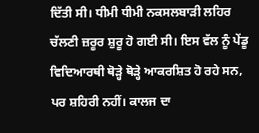ਦਿੱਤੀ ਸੀ। ਧੀਮੀ ਧੀਮੀ ਨਕਸਲਬਾੜੀ ਲਹਿਰ ਚੱਲਣੀ ਜ਼ਰੂਰ ਸ਼ੁਰੂ ਹੋ ਗਈ ਸੀ। ਇਸ ਵੱਲ ਨੂੰ ਪੇਂਡੂ ਵਿਦਿਆਰਥੀ ਥੋੜ੍ਹੇ ਥੋੜ੍ਹੇ ਆਕਰਸ਼ਿਤ ਹੋ ਰਹੇ ਸਨ, ਪਰ ਸ਼ਹਿਰੀ ਨਹੀਂ। ਕਾਲਜ ਦਾ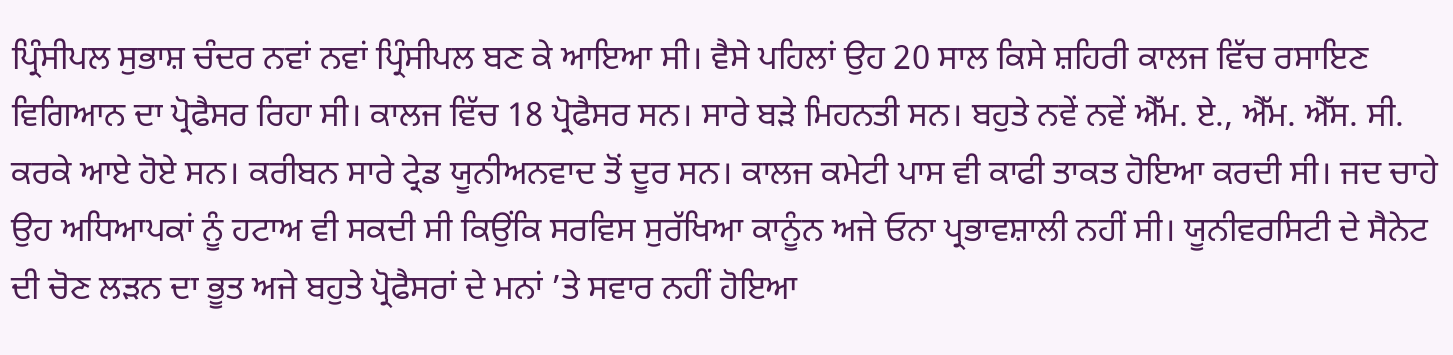ਪ੍ਰਿੰਸੀਪਲ ਸੁਭਾਸ਼ ਚੰਦਰ ਨਵਾਂ ਨਵਾਂ ਪ੍ਰਿੰਸੀਪਲ ਬਣ ਕੇ ਆਇਆ ਸੀ। ਵੈਸੇ ਪਹਿਲਾਂ ਉਹ 20 ਸਾਲ ਕਿਸੇ ਸ਼ਹਿਰੀ ਕਾਲਜ ਵਿੱਚ ਰਸਾਇਣ ਵਿਗਿਆਨ ਦਾ ਪ੍ਰੋਫੈਸਰ ਰਿਹਾ ਸੀ। ਕਾਲਜ ਵਿੱਚ 18 ਪ੍ਰੋਫੈਸਰ ਸਨ। ਸਾਰੇ ਬੜੇ ਮਿਹਨਤੀ ਸਨ। ਬਹੁਤੇ ਨਵੇਂ ਨਵੇਂ ਐੱਮ. ਏ., ਐੱਮ. ਐੱਸ. ਸੀ. ਕਰਕੇ ਆਏ ਹੋਏ ਸਨ। ਕਰੀਬਨ ਸਾਰੇ ਟ੍ਰੇਡ ਯੂਨੀਅਨਵਾਦ ਤੋਂ ਦੂਰ ਸਨ। ਕਾਲਜ ਕਮੇਟੀ ਪਾਸ ਵੀ ਕਾਫੀ ਤਾਕਤ ਹੋਇਆ ਕਰਦੀ ਸੀ। ਜਦ ਚਾਹੇ ਉਹ ਅਧਿਆਪਕਾਂ ਨੂੰ ਹਟਾਅ ਵੀ ਸਕਦੀ ਸੀ ਕਿਉਂਕਿ ਸਰਵਿਸ ਸੁਰੱਖਿਆ ਕਾਨੂੰਨ ਅਜੇ ਓਨਾ ਪ੍ਰਭਾਵਸ਼ਾਲੀ ਨਹੀਂ ਸੀ। ਯੂਨੀਵਰਸਿਟੀ ਦੇ ਸੈਨੇਟ ਦੀ ਚੋਣ ਲੜਨ ਦਾ ਭੂਤ ਅਜੇ ਬਹੁਤੇ ਪ੍ਰੋਫੈਸਰਾਂ ਦੇ ਮਨਾਂ ’ਤੇ ਸਵਾਰ ਨਹੀਂ ਹੋਇਆ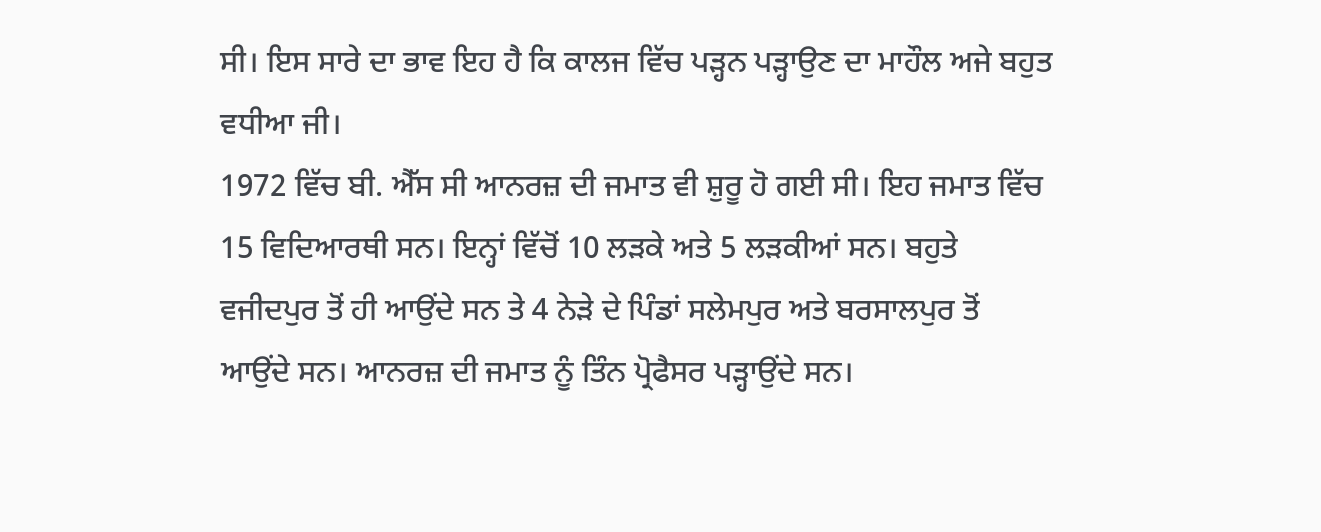ਸੀ। ਇਸ ਸਾਰੇ ਦਾ ਭਾਵ ਇਹ ਹੈ ਕਿ ਕਾਲਜ ਵਿੱਚ ਪੜ੍ਹਨ ਪੜ੍ਹਾਉਣ ਦਾ ਮਾਹੌਲ ਅਜੇ ਬਹੁਤ ਵਧੀਆ ਜੀ।
1972 ਵਿੱਚ ਬੀ. ਐੱਸ ਸੀ ਆਨਰਜ਼ ਦੀ ਜਮਾਤ ਵੀ ਸ਼ੁਰੂ ਹੋ ਗਈ ਸੀ। ਇਹ ਜਮਾਤ ਵਿੱਚ 15 ਵਿਦਿਆਰਥੀ ਸਨ। ਇਨ੍ਹਾਂ ਵਿੱਚੋਂ 10 ਲੜਕੇ ਅਤੇ 5 ਲੜਕੀਆਂ ਸਨ। ਬਹੁਤੇ ਵਜੀਦਪੁਰ ਤੋਂ ਹੀ ਆਉਂਦੇ ਸਨ ਤੇ 4 ਨੇੜੇ ਦੇ ਪਿੰਡਾਂ ਸਲੇਮਪੁਰ ਅਤੇ ਬਰਸਾਲਪੁਰ ਤੋਂ ਆਉਂਦੇ ਸਨ। ਆਨਰਜ਼ ਦੀ ਜਮਾਤ ਨੂੰ ਤਿੰਨ ਪ੍ਰੋਫੈਸਰ ਪੜ੍ਹਾਉਂਦੇ ਸਨ।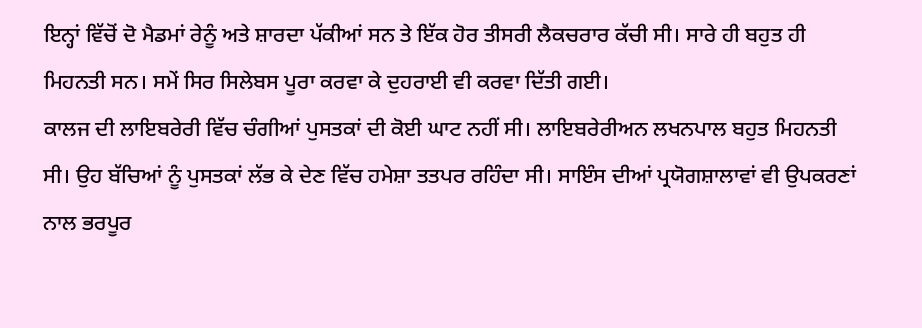ਇਨ੍ਹਾਂ ਵਿੱਚੋਂ ਦੋ ਮੈਡਮਾਂ ਰੇਨੂੰ ਅਤੇ ਸ਼ਾਰਦਾ ਪੱਕੀਆਂ ਸਨ ਤੇ ਇੱਕ ਹੋਰ ਤੀਸਰੀ ਲੈਕਚਰਾਰ ਕੱਚੀ ਸੀ। ਸਾਰੇ ਹੀ ਬਹੁਤ ਹੀ ਮਿਹਨਤੀ ਸਨ। ਸਮੇਂ ਸਿਰ ਸਿਲੇਬਸ ਪੂਰਾ ਕਰਵਾ ਕੇ ਦੁਹਰਾਈ ਵੀ ਕਰਵਾ ਦਿੱਤੀ ਗਈ।
ਕਾਲਜ ਦੀ ਲਾਇਬਰੇਰੀ ਵਿੱਚ ਚੰਗੀਆਂ ਪੁਸਤਕਾਂ ਦੀ ਕੋਈ ਘਾਟ ਨਹੀਂ ਸੀ। ਲਾਇਬਰੇਰੀਅਨ ਲਖਨਪਾਲ ਬਹੁਤ ਮਿਹਨਤੀ ਸੀ। ਉਹ ਬੱਚਿਆਂ ਨੂੰ ਪੁਸਤਕਾਂ ਲੱਭ ਕੇ ਦੇਣ ਵਿੱਚ ਹਮੇਸ਼ਾ ਤਤਪਰ ਰਹਿੰਦਾ ਸੀ। ਸਾਇੰਸ ਦੀਆਂ ਪ੍ਰਯੋਗਸ਼ਾਲਾਵਾਂ ਵੀ ਉਪਕਰਣਾਂ ਨਾਲ ਭਰਪੂਰ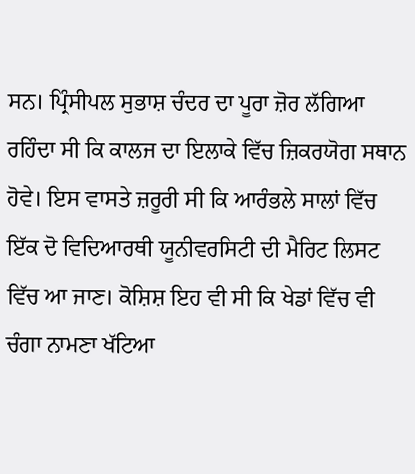ਸਨ। ਪ੍ਰਿੰਸੀਪਲ ਸੁਭਾਸ਼ ਚੰਦਰ ਦਾ ਪੂਰਾ ਜ਼ੋਰ ਲੱਗਿਆ ਰਹਿੰਦਾ ਸੀ ਕਿ ਕਾਲਜ ਦਾ ਇਲਾਕੇ ਵਿੱਚ ਜ਼ਿਕਰਯੋਗ ਸਥਾਨ ਹੋਵੇ। ਇਸ ਵਾਸਤੇ ਜ਼ਰੂਰੀ ਸੀ ਕਿ ਆਰੰਭਲੇ ਸਾਲਾਂ ਵਿੱਚ ਇੱਕ ਦੋ ਵਿਦਿਆਰਥੀ ਯੂਨੀਵਰਸਿਟੀ ਦੀ ਮੈਰਿਟ ਲਿਸਟ ਵਿੱਚ ਆ ਜਾਣ। ਕੋਸ਼ਿਸ਼ ਇਹ ਵੀ ਸੀ ਕਿ ਖੇਡਾਂ ਵਿੱਚ ਵੀ ਚੰਗਾ ਨਾਮਣਾ ਖੱਟਿਆ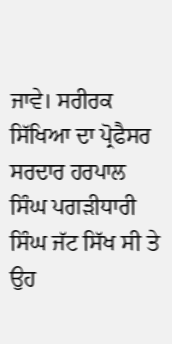ਜਾਵੇ। ਸਰੀਰਕ ਸਿੱਖਿਆ ਦਾ ਪ੍ਰੋਫੈਸਰ ਸਰਦਾਰ ਹਰਪਾਲ ਸਿੰਘ ਪਗੜੀਧਾਰੀ ਸਿੰਘ ਜੱਟ ਸਿੱਖ ਸੀ ਤੇ ਉਹ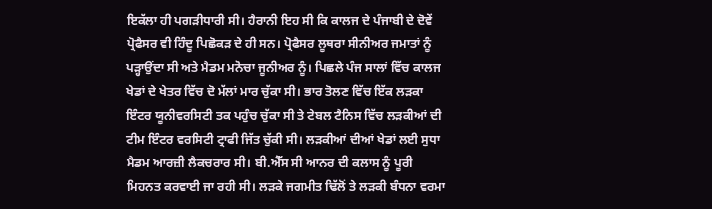ਇਕੱਲਾ ਹੀ ਪਗੜੀਧਾਰੀ ਸੀ। ਹੈਰਾਨੀ ਇਹ ਸੀ ਕਿ ਕਾਲਜ ਦੇ ਪੰਜਾਬੀ ਦੇ ਦੋਵੇਂ ਪ੍ਰੋਫੈਸਰ ਵੀ ਹਿੰਦੂ ਪਿਛੋਕੜ ਦੇ ਹੀ ਸਨ। ਪ੍ਰੋਫੈਸਰ ਲੂਥਰਾ ਸੀਨੀਅਰ ਜਮਾਤਾਂ ਨੂੰ ਪੜ੍ਹਾਉਂਦਾ ਸੀ ਅਤੇ ਮੈਡਮ ਮਨੋਚਾ ਜੂਨੀਅਰ ਨੂੰ। ਪਿਛਲੇ ਪੰਜ ਸਾਲਾਂ ਵਿੱਚ ਕਾਲਜ ਖੇਡਾਂ ਦੇ ਖੇਤਰ ਵਿੱਚ ਦੋ ਮੱਲਾਂ ਮਾਰ ਚੁੱਕਾ ਸੀ। ਭਾਰ ਤੋਲਣ ਵਿੱਚ ਇੱਕ ਲੜਕਾ ਇੰਟਰ ਯੂਨੀਵਰਸਿਟੀ ਤਕ ਪਹੁੰਚ ਚੁੱਕਾ ਸੀ ਤੇ ਟੇਬਲ ਟੈਨਿਸ ਵਿੱਚ ਲੜਕੀਆਂ ਦੀ ਟੀਮ ਇੰਟਰ ਵਰਸਿਟੀ ਟ੍ਰਾਫੀ ਜਿੱਤ ਚੁੱਕੀ ਸੀ। ਲੜਕੀਆਂ ਦੀਆਂ ਖੇਡਾਂ ਲਈ ਸੁਧਾ ਮੈਡਮ ਆਰਜ਼ੀ ਲੈਕਚਰਾਰ ਸੀ। ਬੀ.ਐੱਸ ਸੀ ਆਨਰ ਦੀ ਕਲਾਸ ਨੂੰ ਪੂਰੀ ਮਿਹਨਤ ਕਰਵਾਈ ਜਾ ਰਹੀ ਸੀ। ਲੜਕੇ ਜਗਮੀਤ ਢਿੱਲੋਂ ਤੇ ਲੜਕੀ ਬੰਧਨਾ ਵਰਮਾ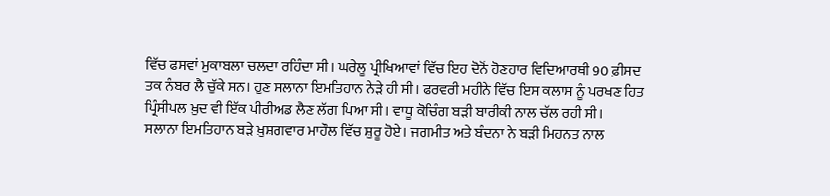ਵਿੱਚ ਫਸਵਾਂ ਮੁਕਾਬਲਾ ਚਲਦਾ ਰਹਿੰਦਾ ਸੀ। ਘਰੇਲੂ ਪ੍ਰੀਖਿਆਵਾਂ ਵਿੱਚ ਇਹ ਦੋਨੋਂ ਹੋਣਹਾਰ ਵਿਦਿਆਰਥੀ 90 ਫ਼ੀਸਦ ਤਕ ਨੰਬਰ ਲੈ ਚੁੱਕੇ ਸਨ। ਹੁਣ ਸਲਾਨਾ ਇਮਤਿਹਾਨ ਨੇੜੇ ਹੀ ਸੀ। ਫਰਵਰੀ ਮਹੀਨੇ ਵਿੱਚ ਇਸ ਕਲਾਸ ਨੂੰ ਪਰਖਣ ਹਿਤ ਪ੍ਰਿੰਸੀਪਲ ਖ਼ੁਦ ਵੀ ਇੱਕ ਪੀਰੀਅਡ ਲੈਣ ਲੱਗ ਪਿਆ ਸੀ। ਵਾਧੂ ਕੋਚਿੰਗ ਬੜੀ ਬਾਰੀਕੀ ਨਾਲ ਚੱਲ ਰਹੀ ਸੀ।
ਸਲਾਨਾ ਇਮਤਿਹਾਨ ਬੜੇ ਖ਼ੁਸ਼ਗਵਾਰ ਮਾਹੌਲ ਵਿੱਚ ਸ਼ੁਰੂ ਹੋਏ। ਜਗਮੀਤ ਅਤੇ ਬੰਦਨਾ ਨੇ ਬੜੀ ਮਿਹਨਤ ਨਾਲ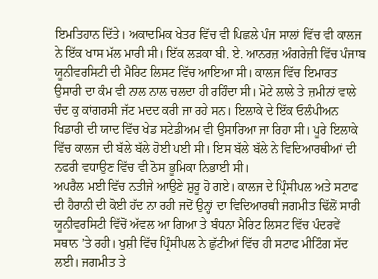ਇਮਤਿਹਾਨ ਦਿੱਤੇ। ਅਕਾਦਮਿਕ ਖੇਤਰ ਵਿੱਚ ਵੀ ਪਿਛਲੇ ਪੰਜ ਸਾਲਾਂ ਵਿੱਚ ਵੀ ਕਾਲਜ ਨੇ ਇੱਕ ਖਾਸ ਮੱਲ ਮਾਰੀ ਸੀ। ਇੱਕ ਲੜਕਾ ਬੀ. ਏ. ਆਨਰਜ਼ ਅੰਗਰੇਜ਼ੀ ਵਿੱਚ ਪੰਜਾਬ ਯੂਨੀਵਰਸਿਟੀ ਦੀ ਮੈਰਿਟ ਲਿਸਟ ਵਿੱਚ ਆਇਆ ਸੀ। ਕਾਲਜ ਵਿੱਚ ਇਮਾਰਤ ਉਸਾਰੀ ਦਾ ਕੰਮ ਵੀ ਨਾਲ ਨਾਲ ਚਲਦਾ ਹੀ ਰਹਿੰਦਾ ਸੀ। ਮੋਟੇ ਲਾਲੇ ਤੇ ਜ਼ਮੀਨਾਂ ਵਾਲੇ ਚੰਦ ਕੁ ਕਾਂਗਰਸੀ ਜੱਟ ਮਦਦ ਕਰੀ ਜਾ ਰਹੇ ਸਨ। ਇਲਾਕੇ ਦੇ ਇੱਕ ਓਲੰਪੀਅਨ ਖਿਡਾਰੀ ਦੀ ਯਾਦ ਵਿੱਚ ਖੇਡ ਸਟੇਡੀਅਮ ਵੀ ਉਸਾਰਿਆ ਜਾ ਰਿਹਾ ਸੀ। ਪੂਰੇ ਇਲਾਕੇ ਵਿੱਚ ਕਾਲਜ ਦੀ ਬੱਲੇ ਬੱਲੇ ਹੋਈ ਪਈ ਸੀ। ਇਸ ਬੱਲੇ ਬੱਲੇ ਨੇ ਵਿਦਿਆਰਥੀਆਂ ਦੀ ਨਫਰੀ ਵਧਾਉਣ ਵਿੱਚ ਵੀ ਠੋਸ ਭੂਮਿਕਾ ਨਿਭਾਈ ਸੀ।
ਅਪਰੈਲ ਮਈ ਵਿੱਚ ਨਤੀਜੇ ਆਉਣੇ ਸ਼ੁਰੂ ਹੋ ਗਏ। ਕਾਲਜ ਦੇ ਪ੍ਰਿੰਸੀਪਲ ਅਤੇ ਸਟਾਫ ਦੀ ਹੈਰਾਨੀ ਦੀ ਕੋਈ ਹੱਦ ਨਾ ਰਹੀ ਜਦੋਂ ਉਨ੍ਹਾਂ ਦਾ ਵਿਦਿਆਰਥੀ ਜਗਮੀਤ ਢਿੱਲੋਂ ਸਾਰੀ ਯੂਨੀਵਰਸਿਟੀ ਵਿੱਚੋਂ ਅੱਵਲ ਆ ਗਿਆ ਤੇ ਬੰਧਨਾ ਮੈਰਿਟ ਲਿਸਟ ਵਿੱਚ ਪੰਦਰਵੇਂ ਸਥਾਨ ’ਤੇ ਰਹੀ। ਖੁਸ਼ੀ ਵਿੱਚ ਪ੍ਰਿੰਸੀਪਲ ਨੇ ਛੁੱਟੀਆਂ ਵਿੱਚ ਹੀ ਸਟਾਫ ਮੀਟਿੰਗ ਸੱਦ ਲਈ। ਜਗਮੀਤ ਤੇ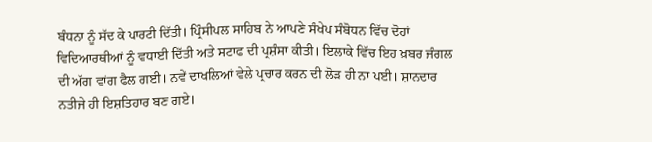ਬੰਧਨਾ ਨੂੰ ਸੱਦ ਕੇ ਪਾਰਟੀ ਦਿੱਤੀ। ਪ੍ਰਿੰਸੀਪਲ ਸਾਹਿਬ ਨੇ ਆਪਣੇ ਸੰਖੇਪ ਸੰਬੋਧਨ ਵਿੱਚ ਦੋਹਾਂ ਵਿਦਿਆਰਥੀਆਂ ਨੂੰ ਵਧਾਈ ਦਿੱਤੀ ਅਤੇ ਸਟਾਫ ਦੀ ਪ੍ਰਸ਼ੰਸਾ ਕੀਤੀ। ਇਲਾਕੇ ਵਿੱਚ ਇਹ ਖ਼ਬਰ ਜੰਗਲ ਦੀ ਅੱਗ ਵਾਂਗ ਫੈਲ ਗਈ। ਨਵੇਂ ਦਾਖਲਿਆਂ ਵੇਲੇ ਪ੍ਰਚਾਰ ਕਰਨ ਦੀ ਲੋੜ ਹੀ ਨਾ ਪਈ। ਸ਼ਾਨਦਾਰ ਨਤੀਜੇ ਹੀ ਇਸ਼ਤਿਹਾਰ ਬਣ ਗਏ।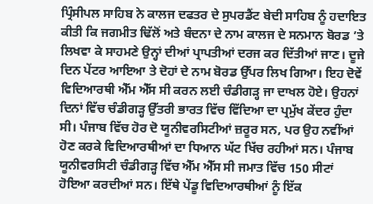ਪ੍ਰਿੰਸੀਪਲ ਸਾਹਿਬ ਨੇ ਕਾਲਜ ਦਫਤਰ ਦੇ ਸੁਪਰਡੈਂਟ ਬੇਦੀ ਸਾਹਿਬ ਨੂੰ ਹਦਾਇਤ ਕੀਤੀ ਕਿ ਜਗਮੀਤ ਢਿੱਲੋਂ ਅਤੇ ਬੰਦਨਾ ਦੇ ਨਾਮ ਕਾਲਜ ਦੇ ਸਨਮਾਨ ਬੋਰਡ ’ਤੇ ਲਿਖਵਾ ਕੇ ਸਾਹਮਣੇ ਉਨ੍ਹਾਂ ਦੀਆਂ ਪ੍ਰਾਪਤੀਆਂ ਦਰਜ ਕਰ ਦਿੱਤੀਆਂ ਜਾਣ। ਦੂਜੇ ਦਿਨ ਪੇਂਟਰ ਆਇਆ ਤੇ ਦੋਹਾਂ ਦੇ ਨਾਮ ਬੋਰਡ ਉੱਪਰ ਲਿਖ ਗਿਆ। ਇਹ ਦੋਵੇਂ ਵਿਦਿਆਰਥੀ ਐੱਮ ਐੱਸ ਸੀ ਕਰਨ ਲਈ ਚੰਡੀਗੜ੍ਹ ਜਾ ਦਾਖਲ ਹੋਏ। ਉਹਨਾਂ ਦਿਨਾਂ ਵਿੱਚ ਚੰਡੀਗੜ੍ਹ ਉੱਤਰੀ ਭਾਰਤ ਵਿੱਚ ਵਿੱਦਿਆ ਦਾ ਪ੍ਰਮੁੱਖ ਕੇਂਦਰ ਹੁੰਦਾ ਸੀ। ਪੰਜਾਬ ਵਿੱਚ ਹੋਰ ਦੋ ਯੂਨੀਵਰਸਿਟੀਆਂ ਜ਼ਰੂਰ ਸਨ, ਪਰ ਉਹ ਨਵੀਂਆਂ ਹੋਣ ਕਰਕੇ ਵਿਦਿਆਰਥੀਆਂ ਦਾ ਧਿਆਨ ਘੱਟ ਖਿੱਚ ਰਹੀਆਂ ਸਨ। ਪੰਜਾਬ ਯੂਨੀਵਰਸਿਟੀ ਚੰਡੀਗੜ੍ਹ ਵਿੱਚ ਐੱਮ ਐੱਸ ਸੀ ਜਮਾਤ ਵਿੱਚ 150 ਸੀਟਾਂ ਹੋਇਆ ਕਰਦੀਆਂ ਸਨ। ਇੱਥੇ ਪੇਂਡੂ ਵਿਦਿਆਰਥੀਆਂ ਨੂੰ ਇੱਕ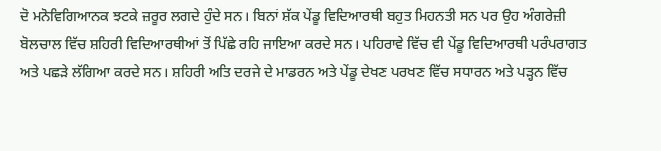ਦੋ ਮਨੋਵਿਗਿਆਨਕ ਝਟਕੇ ਜ਼ਰੂਰ ਲਗਦੇ ਹੁੰਦੇ ਸਨ। ਬਿਨਾਂ ਸ਼ੱਕ ਪੇਂਡੂ ਵਿਦਿਆਰਥੀ ਬਹੁਤ ਮਿਹਨਤੀ ਸਨ ਪਰ ਉਹ ਅੰਗਰੇਜ਼ੀ ਬੋਲਚਾਲ ਵਿੱਚ ਸ਼ਹਿਰੀ ਵਿਦਿਆਰਥੀਆਂ ਤੋਂ ਪਿੱਛੇ ਰਹਿ ਜਾਇਆ ਕਰਦੇ ਸਨ। ਪਹਿਰਾਵੇ ਵਿੱਚ ਵੀ ਪੇਂਡੂ ਵਿਦਿਆਰਥੀ ਪਰੰਪਰਾਗਤ ਅਤੇ ਪਛੜੇ ਲੱਗਿਆ ਕਰਦੇ ਸਨ। ਸ਼ਹਿਰੀ ਅਤਿ ਦਰਜੇ ਦੇ ਮਾਡਰਨ ਅਤੇ ਪੇਂਡੂ ਦੇਖਣ ਪਰਖਣ ਵਿੱਚ ਸਧਾਰਨ ਅਤੇ ਪੜ੍ਹਨ ਵਿੱਚ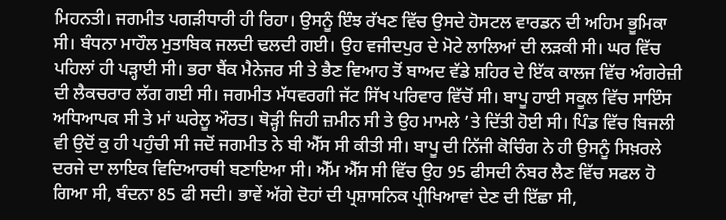ਮਿਹਨਤੀ। ਜਗਮੀਤ ਪਗੜੀਧਾਰੀ ਹੀ ਰਿਹਾ। ਉਸਨੂੰ ਇੰਝ ਰੱਖਣ ਵਿੱਚ ਉਸਦੇ ਹੋਸਟਲ ਵਾਰਡਨ ਦੀ ਅਹਿਮ ਭੂਮਿਕਾ ਸੀ। ਬੰਧਨਾ ਮਾਹੌਲ ਮੁਤਾਬਿਕ ਜਲਦੀ ਢਲਦੀ ਗਈ। ਉਹ ਵਜੀਦਪੁਰ ਦੇ ਮੋਟੇ ਲਾਲਿਆਂ ਦੀ ਲੜਕੀ ਸੀ। ਘਰ ਵਿੱਚ ਪਹਿਲਾਂ ਹੀ ਪੜ੍ਹਾਈ ਸੀ। ਭਰਾ ਬੈਂਕ ਮੈਨੇਜਰ ਸੀ ਤੇ ਭੈਣ ਵਿਆਹ ਤੋਂ ਬਾਅਦ ਵੱਡੇ ਸ਼ਹਿਰ ਦੇ ਇੱਕ ਕਾਲਜ ਵਿੱਚ ਅੰਗਰੇਜ਼ੀ ਦੀ ਲੈਕਚਰਾਰ ਲੱਗ ਗਈ ਸੀ। ਜਗਮੀਤ ਮੱਧਵਰਗੀ ਜੱਟ ਸਿੱਖ ਪਰਿਵਾਰ ਵਿੱਚੋਂ ਸੀ। ਬਾਪੂ ਹਾਈ ਸਕੂਲ ਵਿੱਚ ਸਾਇੰਸ ਅਧਿਆਪਕ ਸੀ ਤੇ ਮਾਂ ਘਰੇਲੂ ਔਰਤ। ਥੋੜ੍ਹੀ ਜਿਹੀ ਜ਼ਮੀਨ ਸੀ ਤੇ ਉਹ ਮਾਮਲੇ ’ਤੇ ਦਿੱਤੀ ਹੋਈ ਸੀ। ਪਿੰਡ ਵਿੱਚ ਬਿਜਲੀ ਵੀ ਉਦੋਂ ਕੁ ਹੀ ਪਹੁੰਚੀ ਸੀ ਜਦੋਂ ਜਗਮੀਤ ਨੇ ਬੀ ਐੱਸ ਸੀ ਕੀਤੀ ਸੀ। ਬਾਪੂ ਦੀ ਨਿੱਜੀ ਕੋਚਿੰਗ ਨੇ ਹੀ ਉਸਨੂੰ ਸਿਖ਼ਰਲੇ ਦਰਜੇ ਦਾ ਲਾਇਕ ਵਿਦਿਆਰਥੀ ਬਣਾਇਆ ਸੀ। ਐੱਮ ਐੱਸ ਸੀ ਵਿੱਚ ਉਹ 95 ਫੀਸਦੀ ਨੰਬਰ ਲੈਣ ਵਿੱਚ ਸਫਲ ਹੋ ਗਿਆ ਸੀ, ਬੰਦਨਾ 85 ਫੀ ਸਦੀ। ਭਾਵੇਂ ਅੱਗੇ ਦੋਹਾਂ ਦੀ ਪ੍ਰਸ਼ਾਸਨਿਕ ਪ੍ਰੀਖਿਆਵਾਂ ਦੇਣ ਦੀ ਇੱਛਾ ਸੀ,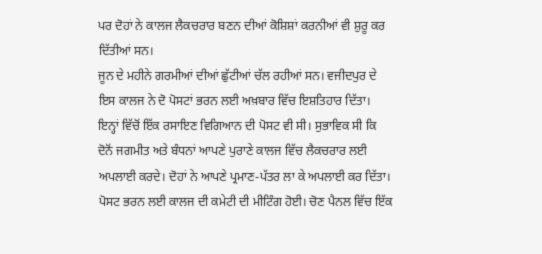ਪਰ ਦੋਹਾਂ ਨੇ ਕਾਲਜ ਲੈਕਚਰਾਰ ਬਣਨ ਦੀਆਂ ਕੋਸ਼ਿਸ਼ਾਂ ਕਰਨੀਆਂ ਵੀ ਸ਼ੁਰੂ ਕਰ ਦਿੱਤੀਆਂ ਸਨ।
ਜੂਨ ਦੇ ਮਹੀਨੇ ਗਰਮੀਆਂ ਦੀਆਂ ਛੁੱਟੀਆਂ ਚੱਲ ਰਹੀਆਂ ਸਨ। ਵਜੀਦਪੁਰ ਦੇ ਇਸ ਕਾਲਜ ਨੇ ਦੋ ਪੋਸਟਾਂ ਭਰਨ ਲਈ ਅਖ਼ਬਾਰ ਵਿੱਚ ਇਸ਼ਤਿਹਾਰ ਦਿੱਤਾ। ਇਨ੍ਹਾਂ ਵਿੱਚੋਂ ਇੱਕ ਰਸਾਇਣ ਵਿਗਿਆਨ ਦੀ ਪੋਸਟ ਵੀ ਸੀ। ਸੁਭਾਵਿਕ ਸੀ ਕਿ ਦੋਨੋਂ ਜਗਮੀਤ ਅਤੇ ਬੰਧਨਾਂ ਆਪਣੇ ਪੁਰਾਣੇ ਕਾਲਜ ਵਿੱਚ ਲੈਕਚਰਾਰ ਲਈ ਅਪਲਾਈ ਕਰਦੇ। ਦੋਹਾਂ ਨੇ ਆਪਣੇ ਪ੍ਰਮਾਣ-ਪੱਤਰ ਲਾ ਕੇ ਅਪਲਾਈ ਕਰ ਦਿੱਤਾ। ਪੋਸਟ ਭਰਨ ਲਈ ਕਾਲਜ ਦੀ ਕਮੇਟੀ ਦੀ ਮੀਟਿੰਗ ਹੋਈ। ਚੋਣ ਪੈਨਲ ਵਿੱਚ ਇੱਕ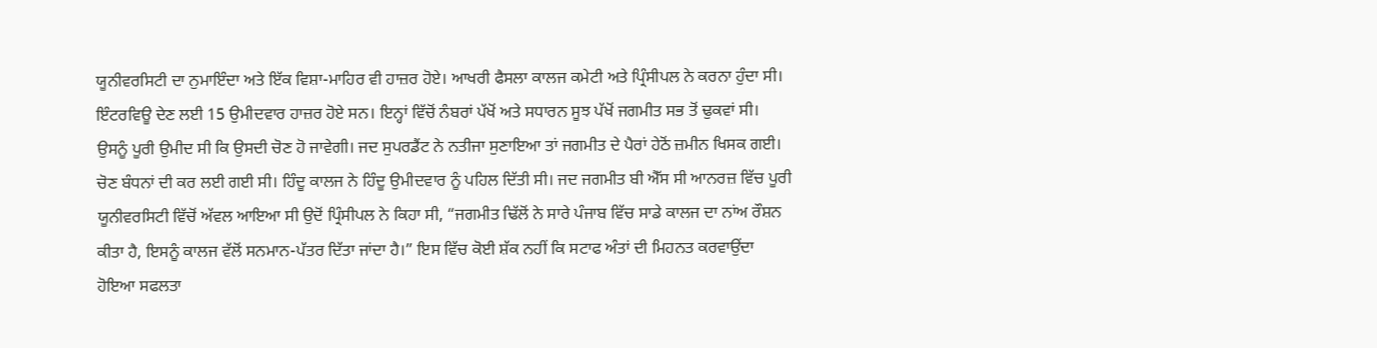ਯੂਨੀਵਰਸਿਟੀ ਦਾ ਨੁਮਾਇੰਦਾ ਅਤੇ ਇੱਕ ਵਿਸ਼ਾ-ਮਾਹਿਰ ਵੀ ਹਾਜ਼ਰ ਹੋਏ। ਆਖਰੀ ਫੈਸਲਾ ਕਾਲਜ ਕਮੇਟੀ ਅਤੇ ਪ੍ਰਿੰਸੀਪਲ ਨੇ ਕਰਨਾ ਹੁੰਦਾ ਸੀ। ਇੰਟਰਵਿਊ ਦੇਣ ਲਈ 15 ਉਮੀਦਵਾਰ ਹਾਜ਼ਰ ਹੋਏ ਸਨ। ਇਨ੍ਹਾਂ ਵਿੱਚੋਂ ਨੰਬਰਾਂ ਪੱਖੋਂ ਅਤੇ ਸਧਾਰਨ ਸੂਝ ਪੱਖੋਂ ਜਗਮੀਤ ਸਭ ਤੋਂ ਢੁਕਵਾਂ ਸੀ। ਉਸਨੂੰ ਪੂਰੀ ਉਮੀਦ ਸੀ ਕਿ ਉਸਦੀ ਚੋਣ ਹੋ ਜਾਵੇਗੀ। ਜਦ ਸੁਪਰਡੈਂਟ ਨੇ ਨਤੀਜਾ ਸੁਣਾਇਆ ਤਾਂ ਜਗਮੀਤ ਦੇ ਪੈਰਾਂ ਹੇਠੋਂ ਜ਼ਮੀਨ ਖਿਸਕ ਗਈ। ਚੋਣ ਬੰਧਨਾਂ ਦੀ ਕਰ ਲਈ ਗਈ ਸੀ। ਹਿੰਦੂ ਕਾਲਜ ਨੇ ਹਿੰਦੂ ਉਮੀਦਵਾਰ ਨੂੰ ਪਹਿਲ ਦਿੱਤੀ ਸੀ। ਜਦ ਜਗਮੀਤ ਬੀ ਐੱਸ ਸੀ ਆਨਰਜ਼ ਵਿੱਚ ਪੂਰੀ ਯੂਨੀਵਰਸਿਟੀ ਵਿੱਚੋਂ ਅੱਵਲ ਆਇਆ ਸੀ ਉਦੋਂ ਪ੍ਰਿੰਸੀਪਲ ਨੇ ਕਿਹਾ ਸੀ, “ਜਗਮੀਤ ਢਿੱਲੋਂ ਨੇ ਸਾਰੇ ਪੰਜਾਬ ਵਿੱਚ ਸਾਡੇ ਕਾਲਜ ਦਾ ਨਾਂਅ ਰੌਸ਼ਨ ਕੀਤਾ ਹੈ, ਇਸਨੂੰ ਕਾਲਜ ਵੱਲੋਂ ਸਨਮਾਨ-ਪੱਤਰ ਦਿੱਤਾ ਜਾਂਦਾ ਹੈ।” ਇਸ ਵਿੱਚ ਕੋਈ ਸ਼ੱਕ ਨਹੀਂ ਕਿ ਸਟਾਫ ਅੰਤਾਂ ਦੀ ਮਿਹਨਤ ਕਰਵਾਉਂਦਾ ਹੋਇਆ ਸਫਲਤਾ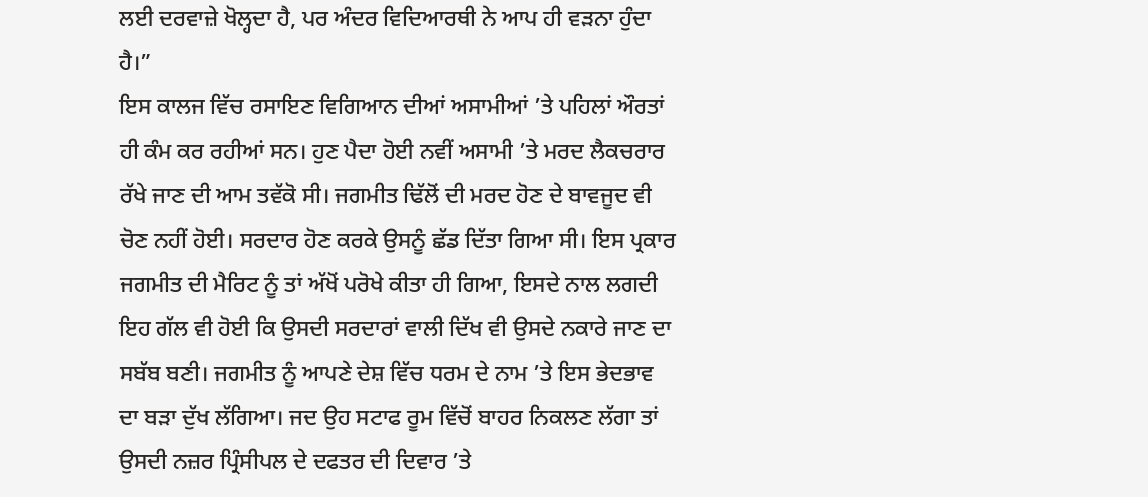ਲਈ ਦਰਵਾਜ਼ੇ ਖੋਲ੍ਹਦਾ ਹੈ, ਪਰ ਅੰਦਰ ਵਿਦਿਆਰਥੀ ਨੇ ਆਪ ਹੀ ਵੜਨਾ ਹੁੰਦਾ ਹੈ।”
ਇਸ ਕਾਲਜ ਵਿੱਚ ਰਸਾਇਣ ਵਿਗਿਆਨ ਦੀਆਂ ਅਸਾਮੀਆਂ ’ਤੇ ਪਹਿਲਾਂ ਔਰਤਾਂ ਹੀ ਕੰਮ ਕਰ ਰਹੀਆਂ ਸਨ। ਹੁਣ ਪੈਦਾ ਹੋਈ ਨਵੀਂ ਅਸਾਮੀ ’ਤੇ ਮਰਦ ਲੈਕਚਰਾਰ ਰੱਖੇ ਜਾਣ ਦੀ ਆਮ ਤਵੱਕੋ ਸੀ। ਜਗਮੀਤ ਢਿੱਲੋਂ ਦੀ ਮਰਦ ਹੋਣ ਦੇ ਬਾਵਜੂਦ ਵੀ ਚੋਣ ਨਹੀਂ ਹੋਈ। ਸਰਦਾਰ ਹੋਣ ਕਰਕੇ ਉਸਨੂੰ ਛੱਡ ਦਿੱਤਾ ਗਿਆ ਸੀ। ਇਸ ਪ੍ਰਕਾਰ ਜਗਮੀਤ ਦੀ ਮੈਰਿਟ ਨੂੰ ਤਾਂ ਅੱਖੋਂ ਪਰੋਖੇ ਕੀਤਾ ਹੀ ਗਿਆ, ਇਸਦੇ ਨਾਲ ਲਗਦੀ ਇਹ ਗੱਲ ਵੀ ਹੋਈ ਕਿ ਉਸਦੀ ਸਰਦਾਰਾਂ ਵਾਲੀ ਦਿੱਖ ਵੀ ਉਸਦੇ ਨਕਾਰੇ ਜਾਣ ਦਾ ਸਬੱਬ ਬਣੀ। ਜਗਮੀਤ ਨੂੰ ਆਪਣੇ ਦੇਸ਼ ਵਿੱਚ ਧਰਮ ਦੇ ਨਾਮ ’ਤੇ ਇਸ ਭੇਦਭਾਵ ਦਾ ਬੜਾ ਦੁੱਖ ਲੱਗਿਆ। ਜਦ ਉਹ ਸਟਾਫ ਰੂਮ ਵਿੱਚੋਂ ਬਾਹਰ ਨਿਕਲਣ ਲੱਗਾ ਤਾਂ ਉਸਦੀ ਨਜ਼ਰ ਪ੍ਰਿੰਸੀਪਲ ਦੇ ਦਫਤਰ ਦੀ ਦਿਵਾਰ ’ਤੇ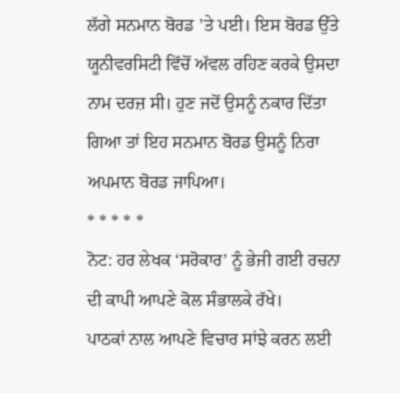ਲੱਗੇ ਸਨਮਾਨ ਬੋਰਡ ’ਤੇ ਪਈ। ਇਸ ਬੋਰਡ ਉੱਤੇ ਯੂਨੀਵਰਸਿਟੀ ਵਿੱਚੋਂ ਅੱਵਲ ਰਹਿਣ ਕਰਕੇ ਉਸਦਾ ਨਾਮ ਦਰਜ਼ ਸੀ। ਹੁਣ ਜਦੋਂ ਉਸਨੂੰ ਨਕਾਰ ਦਿੱਤਾ ਗਿਆ ਤਾਂ ਇਹ ਸਨਮਾਨ ਬੋਰਡ ਉਸਨੂੰ ਨਿਰਾ ਅਪਮਾਨ ਬੋਰਡ ਜਾਪਿਆ।
* * * * *
ਨੋਟ: ਹਰ ਲੇਖਕ ‘ਸਰੋਕਾਰ’ ਨੂੰ ਭੇਜੀ ਗਈ ਰਚਨਾ ਦੀ ਕਾਪੀ ਆਪਣੇ ਕੋਲ ਸੰਭਾਲਕੇ ਰੱਖੇ।
ਪਾਠਕਾਂ ਨਾਲ ਆਪਣੇ ਵਿਚਾਰ ਸਾਂਝੇ ਕਰਨ ਲਈ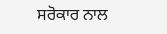ਸਰੋਕਾਰ ਨਾਲ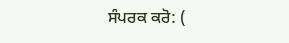ਸੰਪਰਕ ਕਰੋ: (